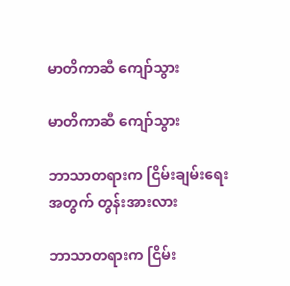မာတိကာဆီ ကျော်သွား

မာတိကာဆီ ကျော်သွား

ဘာသာတရားက ငြိမ်းချမ်းရေးအတွက် တွန်းအားလား

ဘာသာတရားက ငြိမ်း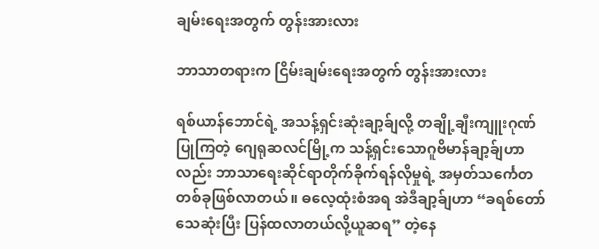ချမ်းရေးအတွက် တွန်းအားလား

ဘာသာတရားက ငြိမ်းချမ်းရေးအတွက် တွန်းအားလား

ရစ်ယာန်ဘောင်ရဲ့ အသန့်ရှင်းဆုံးချာ့ခ်ျလို့ တချို့ချီးကျူးဂုဏ်ပြုကြတဲ့ ဂျေရုဆလင်မြို့က သန့်ရှင်းသောဂူဗိမာန်ချာ့ခ်ျဟာလည်း ဘာသာရေးဆိုင်ရာတိုက်ခိုက်ရန်လိုမှုရဲ့ အမှတ်သင်္ကေတတစ်ခုဖြစ်လာတယ်။ ဓလေ့ထုံးစံအရ အဲဒီချာ့ခ်ျဟာ “ခရစ်တော်သေဆုံးပြီး ပြန်ထလာတယ်လို့ယူဆရ” တဲ့နေ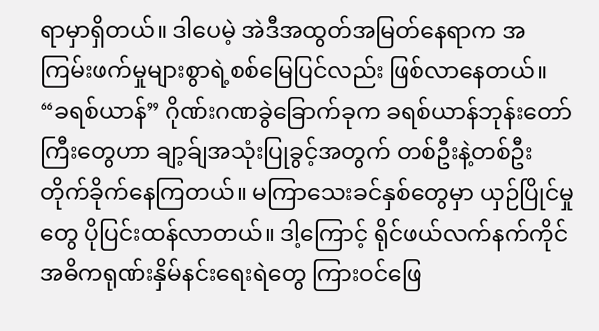ရာမှာရှိတယ်။ ဒါပေမဲ့ အဲဒီအထွတ်အမြတ်နေရာက အကြမ်းဖက်မှုများစွာရဲ့စစ်မြေပြင်လည်း ဖြစ်လာနေတယ်။ “ခရစ်ယာန်” ဂိုဏ်းဂဏခွဲခြောက်ခုက ခရစ်ယာန်ဘုန်းတော်ကြီးတွေဟာ ချာ့ခ်ျအသုံးပြုခွင့်အတွက် တစ်ဦးနဲ့တစ်ဦး တိုက်ခိုက်နေကြတယ်။ မကြာသေးခင်နှစ်တွေမှာ ယှဉ်ပြိုင်မှုတွေ ပိုပြင်းထန်လာတယ်။ ဒါ့ကြောင့် ရိုင်ဖယ်လက်နက်ကိုင် အဓိကရုဏ်းနှိမ်နင်းရေးရဲတွေ ကြားဝင်ဖြေ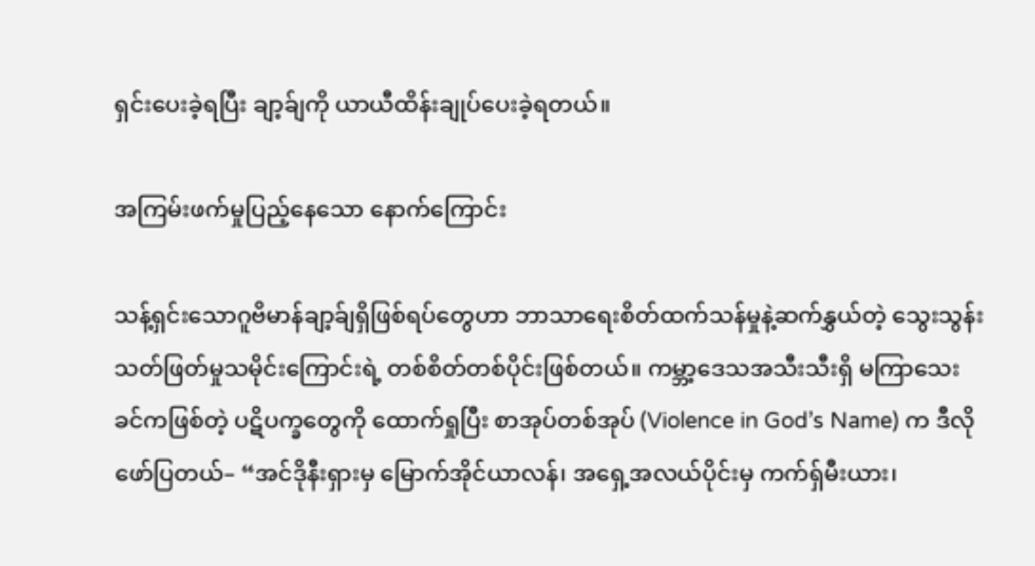ရှင်းပေးခဲ့ရပြီး ချာ့ခ်ျကို ယာယီထိန်းချုပ်ပေးခဲ့ရတယ်။

အကြမ်းဖက်မှုပြည့်နေသော နောက်ကြောင်း

သန့်ရှင်းသောဂူဗိမာန်ချာ့ခ်ျရှိဖြစ်ရပ်တွေဟာ ဘာသာရေးစိတ်ထက်သန်မှုနဲ့ဆက်နွှယ်တဲ့ သွေးသွန်းသတ်ဖြတ်မှုသမိုင်းကြောင်းရဲ့ တစ်စိတ်တစ်ပိုင်းဖြစ်တယ်။ ကမ္ဘာ့ဒေသအသီးသီးရှိ မကြာသေးခင်ကဖြစ်တဲ့ ပဋိပက္ခတွေကို ထောက်ရှုပြီး စာအုပ်တစ်အုပ် (Violence in God’s Name) က ဒီလိုဖော်ပြတယ်– “အင်ဒိုနီးရှားမှ မြောက်အိုင်ယာလန်၊ အရှေ့အလယ်ပိုင်းမှ ကက်ရှ်မီးယား၊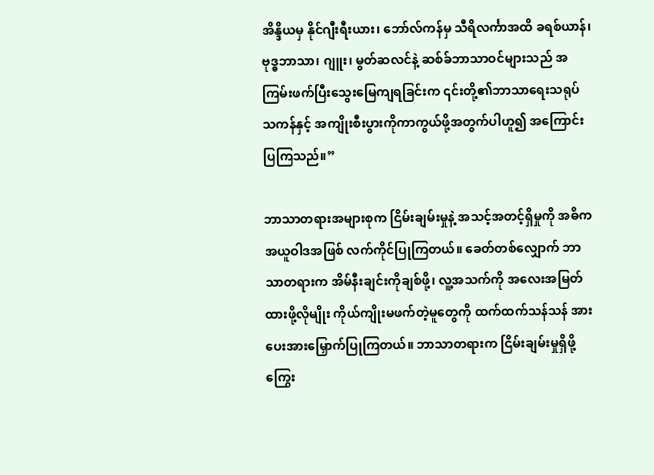အိန္ဒိယမှ နိုင်ဂျီးရီးယား၊ ဘော်လ်ကန်မှ သီရိလင်္ကာအထိ ခရစ်ယာန်၊ ဗုဒ္ဓဘာသာ၊ ဂျူး၊ မွတ်ဆလင်နဲ့ ဆစ်ခ်ဘာသာဝင်များသည် အကြမ်းဖက်ပြီးသွေးမြေကျရခြင်းက ၎င်းတို့၏ဘာသာရေးသရုပ်သကန်နှင့် အကျိုးစီးပွားကိုကာကွယ်ဖို့အတွက်ပါဟူ၍ အကြောင်းပြကြသည်။”

ဘာသာတရားအများစုက ငြိမ်းချမ်းမှုနဲ့ အသင့်အတင့်ရှိမှုကို အဓိကအယူဝါဒအဖြစ် လက်ကိုင်ပြုကြတယ်။ ခေတ်တစ်လျှောက် ဘာသာတရားက အိမ်နီးချင်းကိုချစ်ဖို့၊ လူ့အသက်ကို အလေးအမြတ်ထားဖို့လိုမျိုး ကိုယ်ကျိုးမဖက်တဲ့မူတွေကို ထက်ထက်သန်သန် အားပေးအားမြှောက်ပြုကြတယ်။ ဘာသာတရားက ငြိမ်းချမ်းမှုရှိဖို့ကြွေး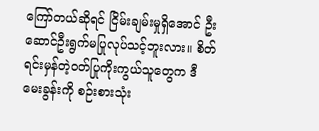ကြော်တယ်ဆိုရင် ငြိမ်းချမ်းမှုရှိအောင် ဦးဆောင်ဦးရွက်မပြုလုပ်သင့်ဘူးလား။ စိတ်ရင်းမှန်တဲ့ဝတ်ပြုကိုးကွယ်သူတွေက ဒီမေးခွန်းကို စဉ်းစားသုံး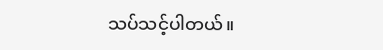သပ်သင့်ပါတယ်။